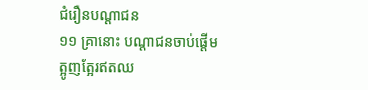ជំរឿនបណ្ដាជន
១១ គ្រានោះ បណ្ដាជនចាប់ផ្ដើមត្អូញត្អែរឥតឈ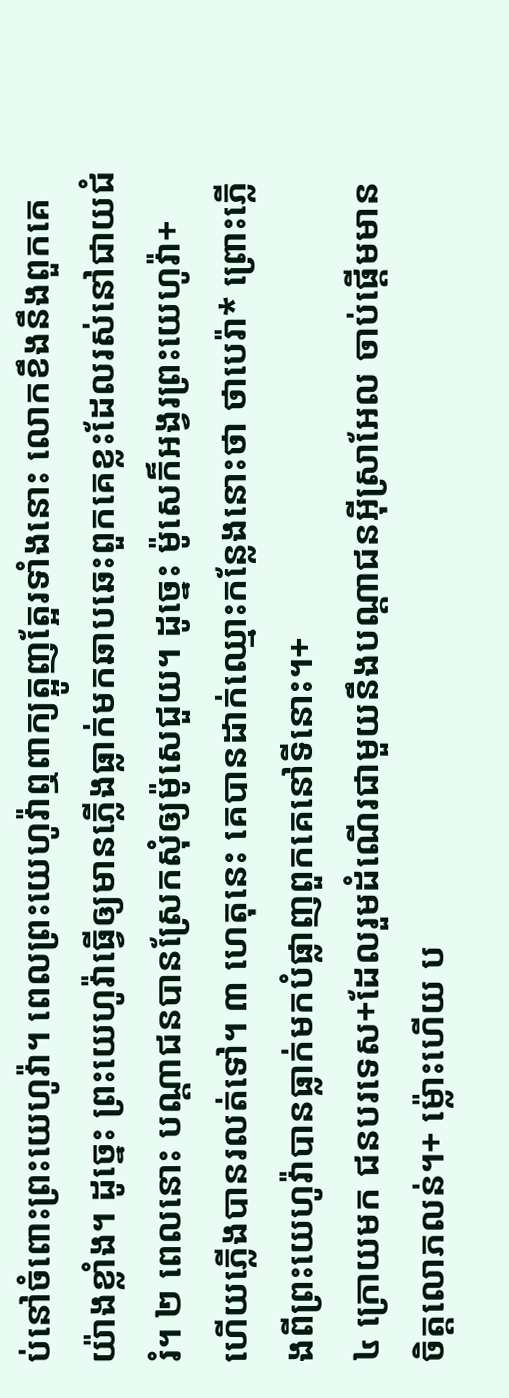ប់នៅចំពោះព្រះយេហូវ៉ា។ ពេលព្រះយេហូវ៉ាឮពាក្យត្អូញត្អែរទាំងនោះ លោកខឹងនឹងពួកគេយ៉ាងខ្លាំង។ ដូច្នេះ ព្រះយេហូវ៉ាធ្វើឲ្យមានភ្លើងធ្លាក់មកឆាបឆេះពួកគេខ្លះដែលរស់នៅជាយជំរំ។ ២ ពេលនោះ បណ្ដាជនបានស្រែកសុំឲ្យម៉ូសេជួយ។ ដូច្នេះ ម៉ូសេក៏អង្វរព្រះយេហូវ៉ា+ ហើយភ្លើងបានរលត់ទៅ។ ៣ ហេតុនេះ គេបានដាក់ឈ្មោះកន្លែងនោះថា ថាបេរ៉ា* ព្រោះភ្លើងពីព្រះយេហូវ៉ាបានធ្លាក់មកបំផ្លាញពួកគេនៅទីនោះ។+
៤ ក្រោយមក ជនបរទេស+ដែលរួមដំណើរជាមួយនឹងបណ្ដាជនអ៊ីស្រាអែល ចាប់ផ្ដើមមានចិត្តលោភលន់។+ ម្ល៉ោះហើយ ប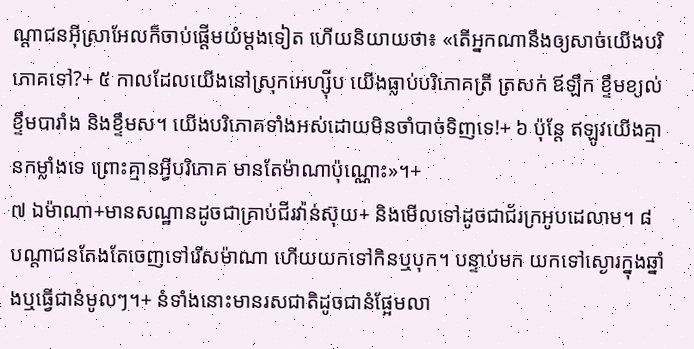ណ្ដាជនអ៊ីស្រាអែលក៏ចាប់ផ្ដើមយំម្ដងទៀត ហើយនិយាយថា៖ «តើអ្នកណានឹងឲ្យសាច់យើងបរិភោគទៅ?+ ៥ កាលដែលយើងនៅស្រុកអេហ្ស៊ីប យើងធ្លាប់បរិភោគត្រី ត្រសក់ ឪឡឹក ខ្ទឹមខ្យល់ ខ្ទឹមបារាំង និងខ្ទឹមស។ យើងបរិភោគទាំងអស់ដោយមិនចាំបាច់ទិញទេ!+ ៦ ប៉ុន្តែ ឥឡូវយើងគ្មានកម្លាំងទេ ព្រោះគ្មានអ្វីបរិភោគ មានតែម៉ាណាប៉ុណ្ណោះ»។+
៧ ឯម៉ាណា+មានសណ្ឋានដូចជាគ្រាប់ជីរវ៉ាន់ស៊ុយ+ និងមើលទៅដូចជាជ័រក្រអូបដេលាម។ ៨ បណ្ដាជនតែងតែចេញទៅរើសម៉ាណា ហើយយកទៅកិនឬបុក។ បន្ទាប់មក យកទៅស្ងោរក្នុងឆ្នាំងឬធ្វើជានំមូលៗ។+ នំទាំងនោះមានរសជាតិដូចជានំផ្អែមលា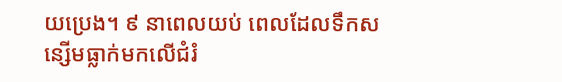យប្រេង។ ៩ នាពេលយប់ ពេលដែលទឹកសន្សើមធ្លាក់មកលើជំរំ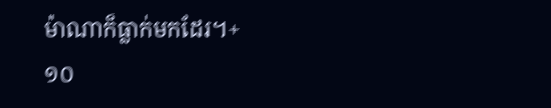ម៉ាណាក៏ធ្លាក់មកដែរ។+
១០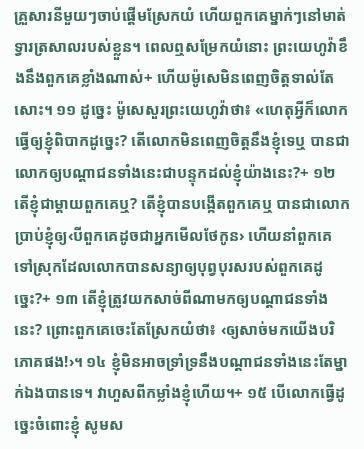គ្រួសារនីមួយៗចាប់ផ្ដើមស្រែកយំ ហើយពួកគេម្នាក់ៗនៅមាត់ទ្វារត្រសាលរបស់ខ្លួន។ ពេលឮសម្រែកយំនោះ ព្រះយេហូវ៉ាខឹងនឹងពួកគេខ្លាំងណាស់+ ហើយម៉ូសេមិនពេញចិត្តទាល់តែសោះ។ ១១ ដូច្នេះ ម៉ូសេសួរព្រះយេហូវ៉ាថា៖ «ហេតុអ្វីក៏លោកធ្វើឲ្យខ្ញុំពិបាកដូច្នេះ? តើលោកមិនពេញចិត្តនឹងខ្ញុំទេឬ បានជាលោកឲ្យបណ្ដាជនទាំងនេះជាបន្ទុកដល់ខ្ញុំយ៉ាងនេះ?+ ១២ តើខ្ញុំជាម្ដាយពួកគេឬ? តើខ្ញុំបានបង្កើតពួកគេឬ បានជាលោកប្រាប់ខ្ញុំឲ្យ‹បីពួកគេដូចជាអ្នកមើលថែកូន› ហើយនាំពួកគេទៅស្រុកដែលលោកបានសន្យាឲ្យបុព្វបុរសរបស់ពួកគេដូច្នេះ?+ ១៣ តើខ្ញុំត្រូវយកសាច់ពីណាមកឲ្យបណ្ដាជនទាំងនេះ? ព្រោះពួកគេចេះតែស្រែកយំថា៖ ‹ឲ្យសាច់មកយើងបរិភោគផង!›។ ១៤ ខ្ញុំមិនអាចទ្រាំទ្រនឹងបណ្ដាជនទាំងនេះតែម្នាក់ឯងបានទេ។ វាហួសពីកម្លាំងខ្ញុំហើយ។+ ១៥ បើលោកធ្វើដូច្នេះចំពោះខ្ញុំ សូមស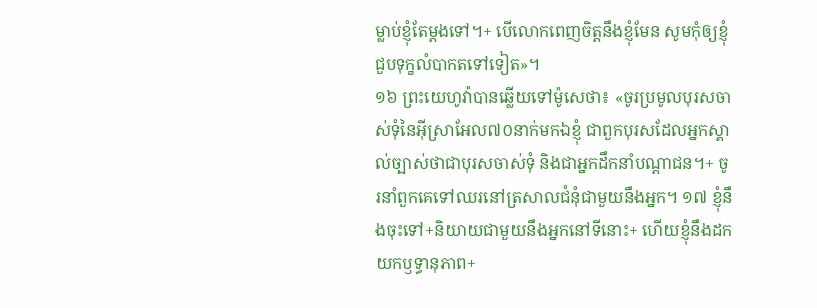ម្លាប់ខ្ញុំតែម្ដងទៅ។+ បើលោកពេញចិត្តនឹងខ្ញុំមែន សូមកុំឲ្យខ្ញុំជួបទុក្ខលំបាកតទៅទៀត»។
១៦ ព្រះយេហូវ៉ាបានឆ្លើយទៅម៉ូសេថា៖ «ចូរប្រមូលបុរសចាស់ទុំនៃអ៊ីស្រាអែល៧០នាក់មកឯខ្ញុំ ជាពួកបុរសដែលអ្នកស្គាល់ច្បាស់ថាជាបុរសចាស់ទុំ និងជាអ្នកដឹកនាំបណ្ដាជន។+ ចូរនាំពួកគេទៅឈរនៅត្រសាលជំនុំជាមួយនឹងអ្នក។ ១៧ ខ្ញុំនឹងចុះទៅ+និយាយជាមួយនឹងអ្នកនៅទីនោះ+ ហើយខ្ញុំនឹងដកយកឫទ្ធានុភាព+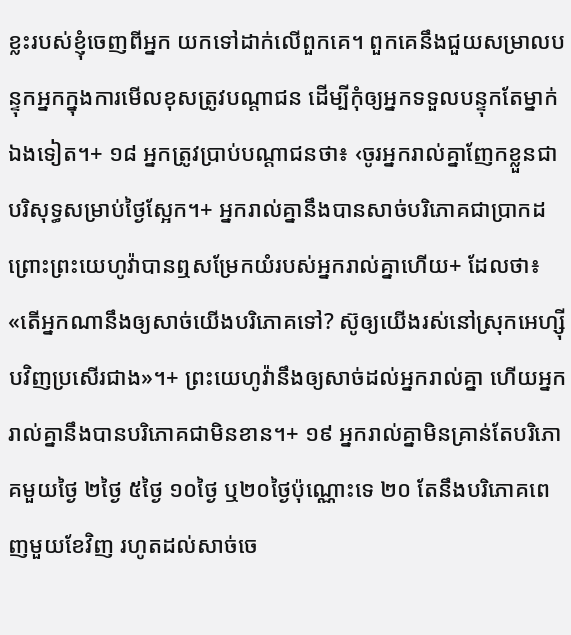ខ្លះរបស់ខ្ញុំចេញពីអ្នក យកទៅដាក់លើពួកគេ។ ពួកគេនឹងជួយសម្រាលបន្ទុកអ្នកក្នុងការមើលខុសត្រូវបណ្ដាជន ដើម្បីកុំឲ្យអ្នកទទួលបន្ទុកតែម្នាក់ឯងទៀត។+ ១៨ អ្នកត្រូវប្រាប់បណ្ដាជនថា៖ ‹ចូរអ្នករាល់គ្នាញែកខ្លួនជាបរិសុទ្ធសម្រាប់ថ្ងៃស្អែក។+ អ្នករាល់គ្នានឹងបានសាច់បរិភោគជាប្រាកដ ព្រោះព្រះយេហូវ៉ាបានឮសម្រែកយំរបស់អ្នករាល់គ្នាហើយ+ ដែលថា៖ «តើអ្នកណានឹងឲ្យសាច់យើងបរិភោគទៅ? ស៊ូឲ្យយើងរស់នៅស្រុកអេហ្ស៊ីបវិញប្រសើរជាង»។+ ព្រះយេហូវ៉ានឹងឲ្យសាច់ដល់អ្នករាល់គ្នា ហើយអ្នករាល់គ្នានឹងបានបរិភោគជាមិនខាន។+ ១៩ អ្នករាល់គ្នាមិនគ្រាន់តែបរិភោគមួយថ្ងៃ ២ថ្ងៃ ៥ថ្ងៃ ១០ថ្ងៃ ឬ២០ថ្ងៃប៉ុណ្ណោះទេ ២០ តែនឹងបរិភោគពេញមួយខែវិញ រហូតដល់សាច់ចេ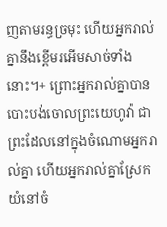ញតាមរន្ធច្រមុះ ហើយអ្នករាល់គ្នានឹងខ្ពើមរអើមសាច់ទាំងនោះ។+ ព្រោះអ្នករាល់គ្នាបានបោះបង់ចោលព្រះយេហូវ៉ា ជាព្រះដែលនៅក្នុងចំណោមអ្នករាល់គ្នា ហើយអ្នករាល់គ្នាស្រែកយំនៅចំ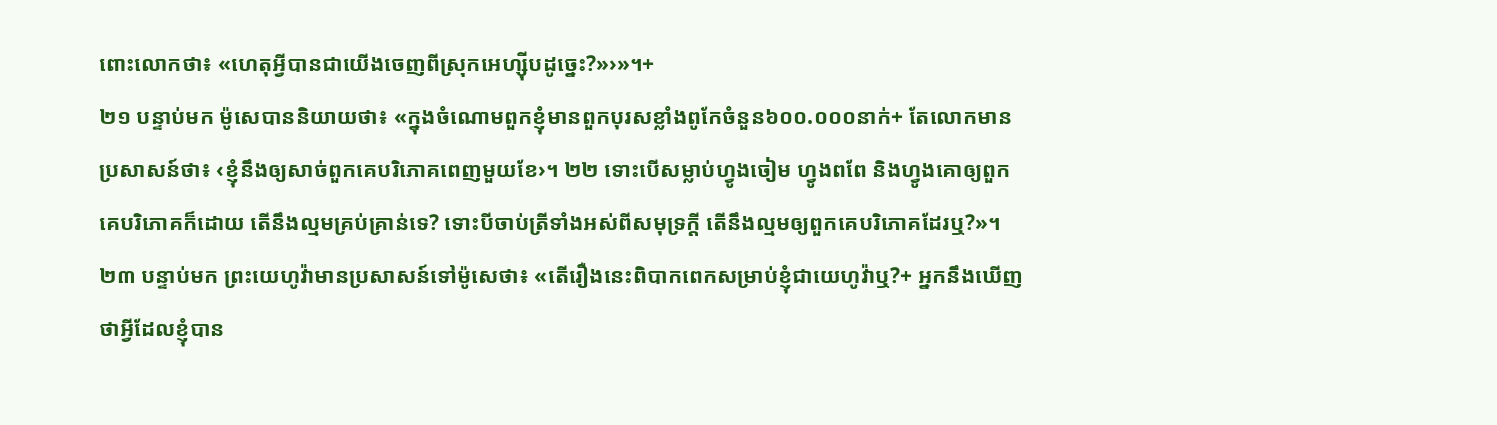ពោះលោកថា៖ «ហេតុអ្វីបានជាយើងចេញពីស្រុកអេហ្ស៊ីបដូច្នេះ?»›»។+
២១ បន្ទាប់មក ម៉ូសេបាននិយាយថា៖ «ក្នុងចំណោមពួកខ្ញុំមានពួកបុរសខ្លាំងពូកែចំនួន៦០០.០០០នាក់+ តែលោកមានប្រសាសន៍ថា៖ ‹ខ្ញុំនឹងឲ្យសាច់ពួកគេបរិភោគពេញមួយខែ›។ ២២ ទោះបើសម្លាប់ហ្វូងចៀម ហ្វូងពពែ និងហ្វូងគោឲ្យពួកគេបរិភោគក៏ដោយ តើនឹងល្មមគ្រប់គ្រាន់ទេ? ទោះបីចាប់ត្រីទាំងអស់ពីសមុទ្រក្ដី តើនឹងល្មមឲ្យពួកគេបរិភោគដែរឬ?»។
២៣ បន្ទាប់មក ព្រះយេហូវ៉ាមានប្រសាសន៍ទៅម៉ូសេថា៖ «តើរឿងនេះពិបាកពេកសម្រាប់ខ្ញុំជាយេហូវ៉ាឬ?+ អ្នកនឹងឃើញថាអ្វីដែលខ្ញុំបាន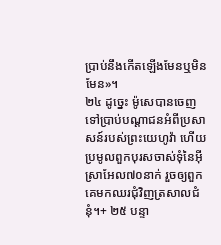ប្រាប់នឹងកើតឡើងមែនឬមិនមែន»។
២៤ ដូច្នេះ ម៉ូសេបានចេញទៅប្រាប់បណ្ដាជនអំពីប្រសាសន៍របស់ព្រះយេហូវ៉ា ហើយប្រមូលពួកបុរសចាស់ទុំនៃអ៊ីស្រាអែល៧០នាក់ រួចឲ្យពួកគេមកឈរជុំវិញត្រសាលជំនុំ។+ ២៥ បន្ទា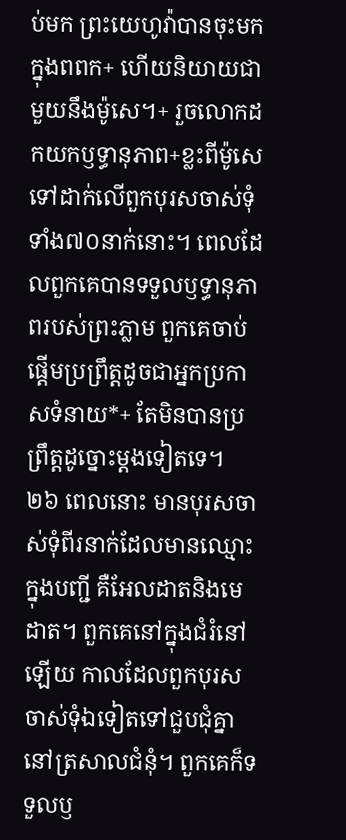ប់មក ព្រះយេហូវ៉ាបានចុះមកក្នុងពពក+ ហើយនិយាយជាមួយនឹងម៉ូសេ។+ រួចលោកដកយកឫទ្ធានុភាព+ខ្លះពីម៉ូសេ ទៅដាក់លើពួកបុរសចាស់ទុំទាំង៧០នាក់នោះ។ ពេលដែលពួកគេបានទទួលឫទ្ធានុភាពរបស់ព្រះភ្លាម ពួកគេចាប់ផ្ដើមប្រព្រឹត្តដូចជាអ្នកប្រកាសទំនាយ*+ តែមិនបានប្រព្រឹត្តដូច្នោះម្ដងទៀតទេ។
២៦ ពេលនោះ មានបុរសចាស់ទុំពីរនាក់ដែលមានឈ្មោះក្នុងបញ្ជី គឺអែលដាតនិងមេដាត។ ពួកគេនៅក្នុងជំរំនៅឡើយ កាលដែលពួកបុរសចាស់ទុំឯទៀតទៅជួបជុំគ្នានៅត្រសាលជំនុំ។ ពួកគេក៏ទទួលឫ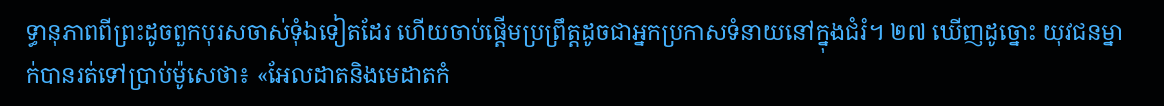ទ្ធានុភាពពីព្រះដូចពួកបុរសចាស់ទុំឯទៀតដែរ ហើយចាប់ផ្ដើមប្រព្រឹត្តដូចជាអ្នកប្រកាសទំនាយនៅក្នុងជំរំ។ ២៧ ឃើញដូច្នោះ យុវជនម្នាក់បានរត់ទៅប្រាប់ម៉ូសេថា៖ «អែលដាតនិងមេដាតកំ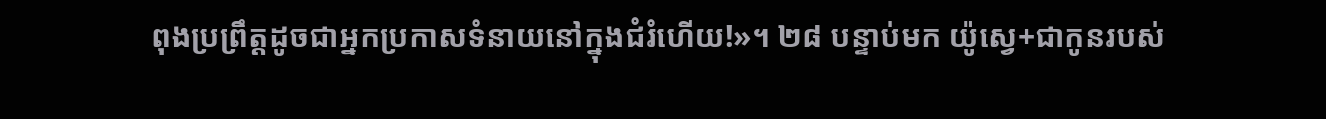ពុងប្រព្រឹត្តដូចជាអ្នកប្រកាសទំនាយនៅក្នុងជំរំហើយ!»។ ២៨ បន្ទាប់មក យ៉ូស្វេ+ជាកូនរបស់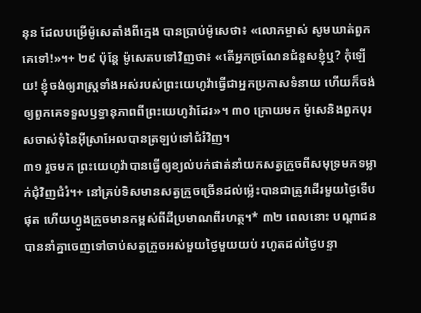នុន ដែលបម្រើម៉ូសេតាំងពីក្មេង បានប្រាប់ម៉ូសេថា៖ «លោកម្ចាស់ សូមឃាត់ពួកគេទៅ!»។+ ២៩ ប៉ុន្តែ ម៉ូសេតបទៅវិញថា៖ «តើអ្នកច្រណែនជំនួសខ្ញុំឬ? កុំឡើយ! ខ្ញុំចង់ឲ្យរាស្ត្រទាំងអស់របស់ព្រះយេហូវ៉ាធ្វើជាអ្នកប្រកាសទំនាយ ហើយក៏ចង់ឲ្យពួកគេទទួលឫទ្ធានុភាពពីព្រះយេហូវ៉ាដែរ»។ ៣០ ក្រោយមក ម៉ូសេនិងពួកបុរសចាស់ទុំនៃអ៊ីស្រាអែលបានត្រឡប់ទៅជំរំវិញ។
៣១ រួចមក ព្រះយេហូវ៉ាបានធ្វើឲ្យខ្យល់បក់ផាត់នាំយកសត្វក្រួចពីសមុទ្រមកទម្លាក់ជុំវិញជំរំ។+ នៅគ្រប់ទិសមានសត្វក្រួចច្រើនដល់ម្ល៉េះបានជាត្រូវដើរមួយថ្ងៃទើបផុត ហើយហ្វូងក្រួចមានកម្ពស់ពីដីប្រមាណពីរហត្ថ។* ៣២ ពេលនោះ បណ្ដាជនបាននាំគ្នាចេញទៅចាប់សត្វក្រួចអស់មួយថ្ងៃមួយយប់ រហូតដល់ថ្ងៃបន្ទា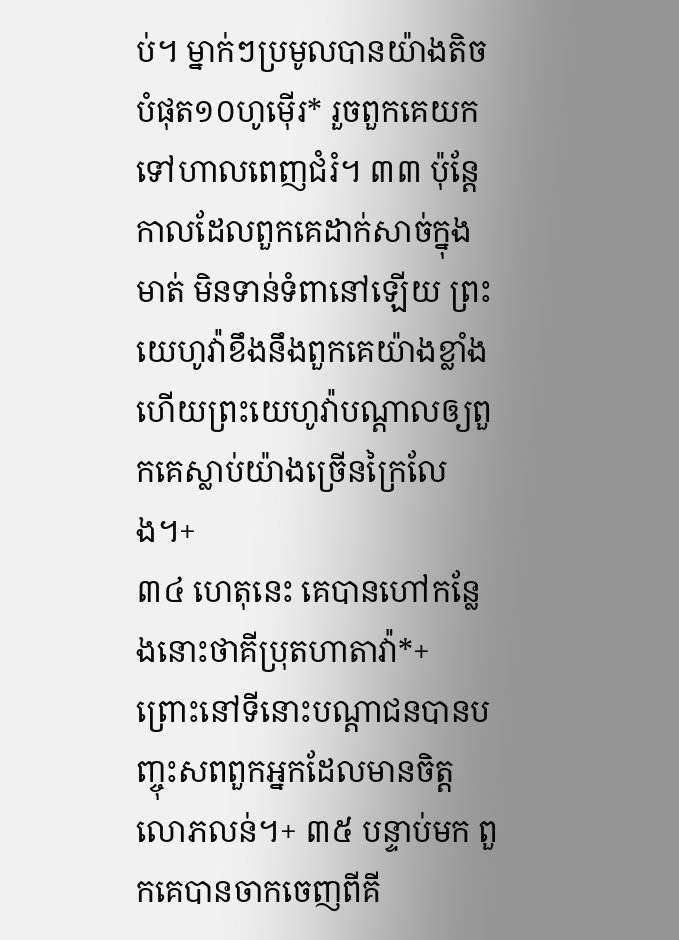ប់។ ម្នាក់ៗប្រមូលបានយ៉ាងតិចបំផុត១០ហូម៉ើរ* រួចពួកគេយកទៅហាលពេញជំរំ។ ៣៣ ប៉ុន្តែ កាលដែលពួកគេដាក់សាច់ក្នុងមាត់ មិនទាន់ទំពានៅឡើយ ព្រះយេហូវ៉ាខឹងនឹងពួកគេយ៉ាងខ្លាំង ហើយព្រះយេហូវ៉ាបណ្ដាលឲ្យពួកគេស្លាប់យ៉ាងច្រើនក្រៃលែង។+
៣៤ ហេតុនេះ គេបានហៅកន្លែងនោះថាគីប្រុតហាតាវ៉ា*+ ព្រោះនៅទីនោះបណ្ដាជនបានបញ្ចុះសពពួកអ្នកដែលមានចិត្តលោភលន់។+ ៣៥ បន្ទាប់មក ពួកគេបានចាកចេញពីគី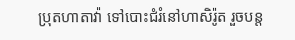ប្រុតហាតាវ៉ា ទៅបោះជំរំនៅហាសិរ៉ូត រួចបន្ត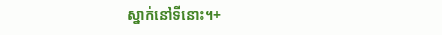ស្នាក់នៅទីនោះ។+